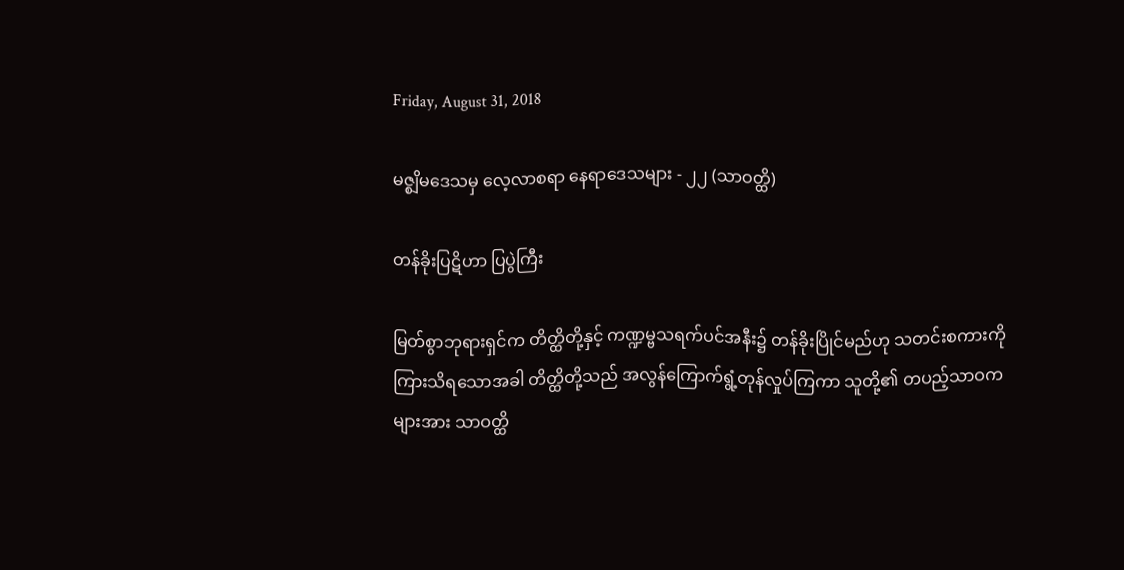Friday, August 31, 2018

မဇ္စျိမဒေသမှ လေ့လာစရာ နေရာဒေသများ - ၂၂ (သာဝတ္ထိ)

တန်ခိုးပြဋိဟာ ပြပွဲကြီး

မြတ်စွာဘုရားရှင်က တိတ္ထိတို့နှင့် ကဏ္ဍမ္ဗသရက်ပင်အနီး၌ တန်ခိုးပြိုင်မည်ဟု သတင်းစကားကို
ကြားသိရသောအခါ တိတ္ထိတို့သည် အလွန်ကြောက်ရွံ့တုန်လှုပ်ကြကာ သူတို့၏ တပည့်သာဝက
များအား သာဝတ္ထိ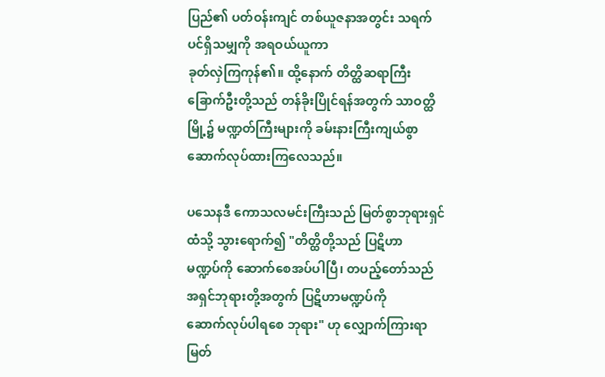ပြည်၏ ပတ်ဝန်းကျင် တစ်ယူဇနာအတွင်း သရက်ပင်ရှိသမျှကို အရဝယ်ယူကာ
ခုတ်လှဲကြကုန်၏။ ထို့နောက် တိတ္ထိဆရာကြီး ခြောက်ဦးတို့သည် တန်ခိုးပြိုင်ရန်အတွက် သာဝတ္ထိ
မြို့၌ မဏ္ဍတ်ကြီးများကို ခမ်းနားကြီးကျယ်စွာ ဆောက်လုပ်ထားကြလေသည်။

ပသေနဒီ ကောသလမင်းကြီးသည် မြတ်စွာဘုရားရှင်ထံသို့ သွားရောက်၍ "တိတ္ထိတို့သည် ပြဋိဟာ
မဏ္ဍပ်ကို ဆောက်စေအပ်ပါပြီ၊ တပည့်တော်သည် အရှင်ဘုရားတို့အတွက် ပြဋိဟာမဏ္ဍပ်ကို
ဆောက်လုပ်ပါရစေ ဘုရား" ဟု လျှောက်ကြားရာ မြတ်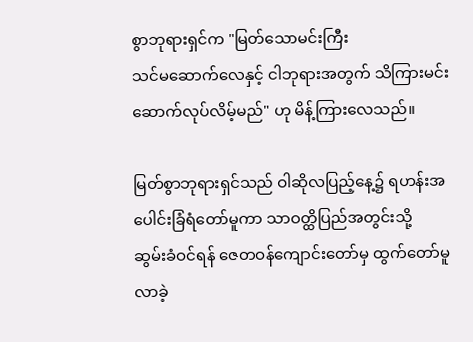စွာဘုရားရှင်က "မြတ်သောမင်းကြီး
သင်မဆောက်လေနှင့် ငါဘုရားအတွက် သိကြားမင်း ဆောက်လုပ်လိမ့်မည်" ဟု မိန့်ကြားလေသည်။

မြတ်စွာဘုရားရှင်သည် ဝါဆိုလပြည့်နေ့၌ ရဟန်းအပေါင်းခြံရံတော်မူကာ သာဝတ္ထိပြည်အတွင်းသို့
ဆွမ်းခံဝင်ရန် ဇေတဝန်ကျောင်းတော်မှ ထွက်တော်မူလာခဲ့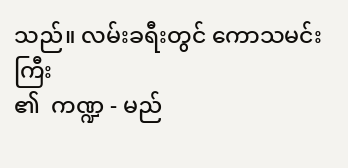သည်။ လမ်းခရီးတွင် ကောသမင်းကြီး
၏  ကဏ္ဍ - မည်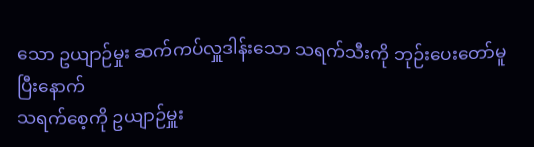သော ဥယျာဉ်မှုး ဆက်ကပ်လှူဒါန်းသော သရက်သီးကို ဘုဉ်းပေးတော်မူပြီးနောက်
သရက်စေ့ကို ဥယျာဉ်မှူး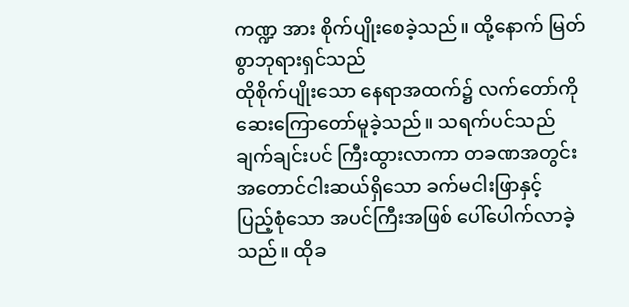ကဏ္ဍ အား စိုက်ပျိုးစေခဲ့သည်။ ထို့နောက် မြတ်စွာဘုရားရှင်သည်
ထိုစိုက်ပျိုးသော နေရာအထက်၌ လက်တော်ကို ဆေးကြောတော်မူခဲ့သည်။ သရက်ပင်သည်
ချက်ချင်းပင် ကြီးထွားလာကာ တခဏအတွင်း အတောင်ငါးဆယ်ရှိသော ခက်မငါးဖြာနှင့်
ပြည့်စုံသော အပင်ကြီးအဖြစ် ပေါ်ပေါက်လာခဲ့သည်။ ထိုခ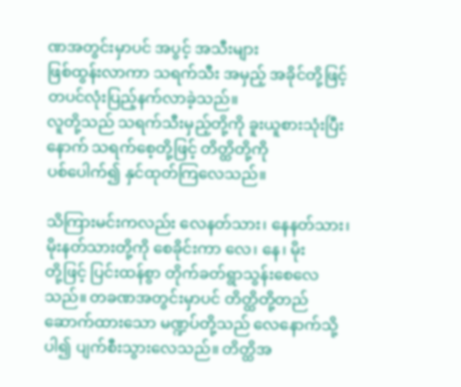ဏအတွင်းမှာပင် အပွင့် အသီးများ
ဖြစ်ထွန်းလာကာ သရက်သီး အမှည့် အခိုင်တို့ဖြင့် တပင်လုံးပြည့်နက်လာခဲ့သည်။
လူတို့သည် သရက်သီးမှည့်တို့ကို ခူးယူစားသုံးပြီးနောက် သရက်စေ့တို့ဖြင့် တိတ္ထိတို့ကို
ပစ်ပေါက်၍ နှင်ထုတ်ကြလေသည်။

သိကြားမင်းကလည်း လေနတ်သား၊ နေနတ်သား၊ မိုးနတ်သားတို့ကို စေခိုင်းကာ လေ၊ နေ၊ မိုး
တို့ဖြင့် ပြင်းထန်စွာ တိုက်ခတ်ရွာသွန်းစေလေသည်။ တခဏအတွင်းမှာပင် တိတ္ထိတို့တည်
ဆောက်ထားသော မဏ္ဍပ်တို့သည် လေနောက်သို့ပါ၍ ပျက်စီးသွားလေသည်။ တိတ္ထိအ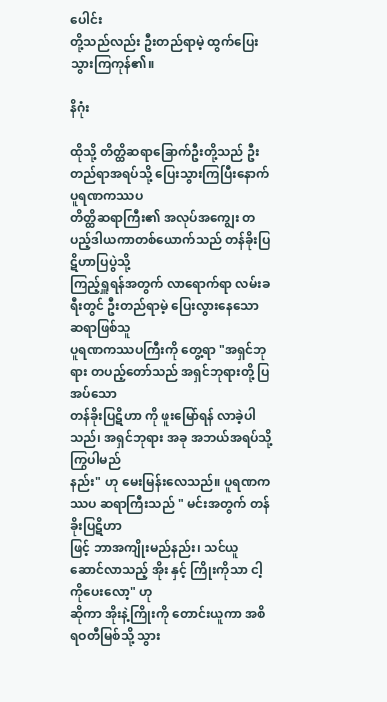ပေါင်း
တို့သည်လည်း ဦးတည်ရာမဲ့ ထွက်ပြေးသွားကြကုန်၏။

နိဂုံး

ထိုသို့ တိတ္ထိဆရာခြောက်ဦးတို့သည် ဦးတည်ရာအရပ်သို့ ပြေးသွားကြပြီးနောက် ပူရဏကဿပ
တိတ္ထိဆရာကြီး၏ အလုပ်အကျွေး တပည့်ဒါယကာတစ်ယောက်သည် တန်ခိုးပြဋိဟာပြပွဲသို့
ကြည့်ရှူရန်အတွက် လာရောက်ရာ လမ်းခရီးတွင် ဦးတည်ရာမဲ့ ပြေးလွားနေသော ဆရာဖြစ်သူ
ပူရဏကဿပကြီးကို တွေ့ရာ "အရှင်ဘုရား တပည့်တော်သည် အရှင်ဘုရားတို့ ပြအပ်သော
တန်ခိုးပြဋိဟာ ကို ဖူးမြော်ရန် လာခဲ့ပါသည်၊ အရှင်ဘုရား အခု အဘယ်အရပ်သို့ ကြွပါမည်
နည်း" ဟု မေးမြန်းလေသည်။ ပူရဏကဿပ ဆရာကြီးသည် " မင်းအတွက် တန်ခိုးပြဋိဟာ
ဖြင့် ဘာအကျိုးမည်နည်း၊ သင်ယူဆောင်လာသည့် အိုး နှင့် ကြိုးကိုသာ ငါ့ကိုပေးလော့" ဟု
ဆိုကာ အိုးနဲ့ကြိုးကို တောင်းယူကာ အစိရဝတီမြစ်သို့ သွား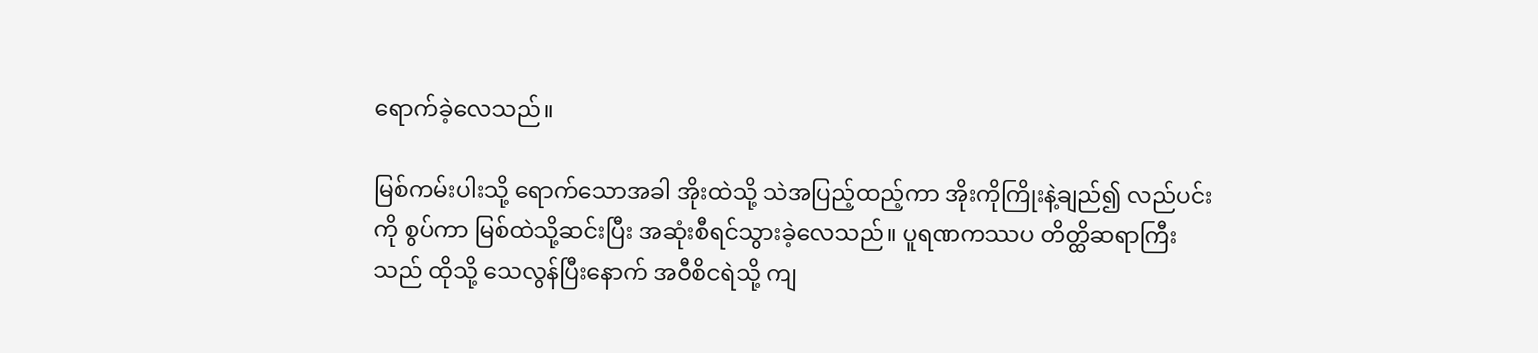ရောက်ခဲ့လေသည်။

မြစ်ကမ်းပါးသို့ ရောက်သောအခါ အိုးထဲသို့ သဲအပြည့်ထည့်ကာ အိုးကိုကြိုးနဲ့ချည်၍ လည်ပင်း
ကို စွပ်ကာ မြစ်ထဲသို့ဆင်းပြီး အဆုံးစီရင်သွားခဲ့လေသည်။ ပူရဏကဿပ တိတ္ထိဆရာကြီး
သည် ထိုသို့ သေလွန်ပြီးနောက် အဝီစိငရဲသို့ ကျ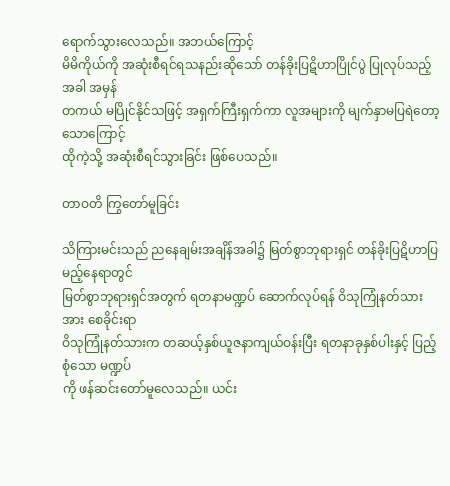ရောက်သွားလေသည်။ အဘယ်ကြောင့်
မိမိကိုယ်ကို အဆုံးစီရင်ရသနည်းဆိုသော် တန်ခိုးပြဋိဟာပြိုင်ပွဲ ပြုလုပ်သည့်အခါ အမှန်
တကယ် မပြိုင်နိုင်သဖြင့် အရှက်ကြီးရှက်ကာ လူအများကို မျက်နှာမပြရဲတော့သောကြောင့်
ထိုကဲ့သို့ အဆုံးစီရင်သွားခြင်း ဖြစ်ပေသည်။

တာဝတိ ကြွတော်မူခြင်း

သိကြားမင်းသည် ညနေချမ်းအချိန်အခါ၌ မြတ်စွာဘုရားရှင် တန်ခိုးပြဋိဟာပြမည့်နေရာတွင်
မြတ်စွာဘုရားရှင်အတွက် ရတနာမဏ္ဍပ် ဆောက်လုပ်ရန် ဝိသုကြုံနတ်သားအား စေခိုင်းရာ
ဝိသုကြုံနတ်သားက တဆယ့်နှစ်ယူဇနာကျယ်ဝန်းပြီး ရတနာခုနှစ်ပါးနှင့် ပြည့်စုံသော မဏ္ဍပ်
ကို ဖန်ဆင်းတော်မူလေသည်။ ယင်း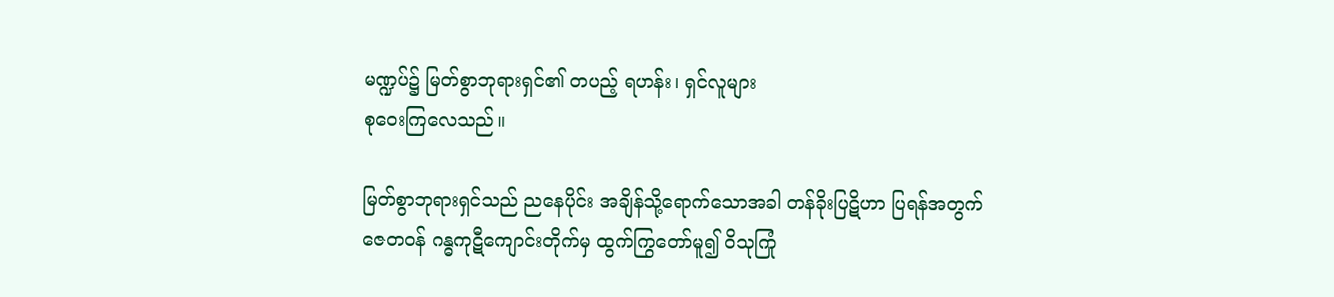မဏ္ဍပ်၌ မြတ်စွာဘုရားရှင်၏ တပည့် ရဟန်း၊ ရှင်လူများ
စုဝေးကြလေသည်။

မြတ်စွာဘုရားရှင်သည် ညနေပိုင်း အချိန်သို့ရောက်သောအခါ တန်ခိုးပြဋိဟာ ပြရန်အတွက်
ဇေတဝန် ဂန္ဓကုဋီကျောင်းတိုက်မှ ထွက်ကြွတော်မူ၍ ဝိသုကြုံ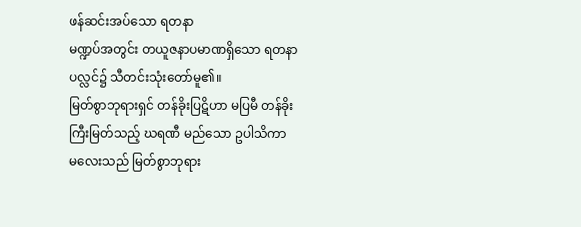ဖန်ဆင်းအပ်သော ရတနာ
မဏ္ဍပ်အတွင်း တယူဇနာပမာဏရှိသော ရတနာပလ္လင်၌ သီတင်းသုံးတော်မူ၏။
မြတ်စွာဘုရားရှင် တန်ခိုးပြဋိဟာ မပြမီ တန်ခိုးကြီးမြတ်သည့် ဃရဏီ မည်သော ဥပါသိကာ
မလေးသည် မြတ်စွာဘုရား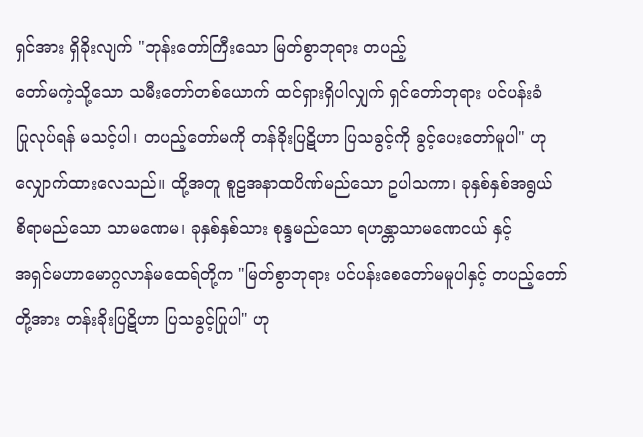ရှင်အား ရှိခိုးလျက် "ဘုန်းတော်ကြီးသော မြတ်စွာဘုရား တပည့်
တော်မကဲ့သို့သော သမီးတော်တစ်ယောက် ထင်ရှားရှိပါလျှက် ရှင်တော်ဘုရား ပင်ပန်းခံ
ပြုလုပ်ရန် မသင့်ပါ၊ တပည့်တော်မကို တန်ခိုးပြဋိဟာ ပြသခွင့်ကို ခွင့်ပေးတော်မူပါ" ဟု
လျှောက်ထားလေသည်။ ထို့အတူ စူဠအနာထပိဏ်မည်သော ဥပါသကာ၊ ခုနှစ်နှစ်အရွယ်
စိရာမည်သော သာမဏေမ၊ ခုနှစ်နှစ်သား စုန္ဒမည်သော ရဟန္တာသာမဏေငယ် နှင့်
အရှင်မဟာမောဂ္ဂလာန်မထေရ်တို့က "မြတ်စွာဘုရား ပင်ပန်းစေတော်မမူပါနှင့် တပည့်တော်
တို့အား တန်းခိုးပြဋိဟာ ပြသခွင့်ပြုပါ" ဟု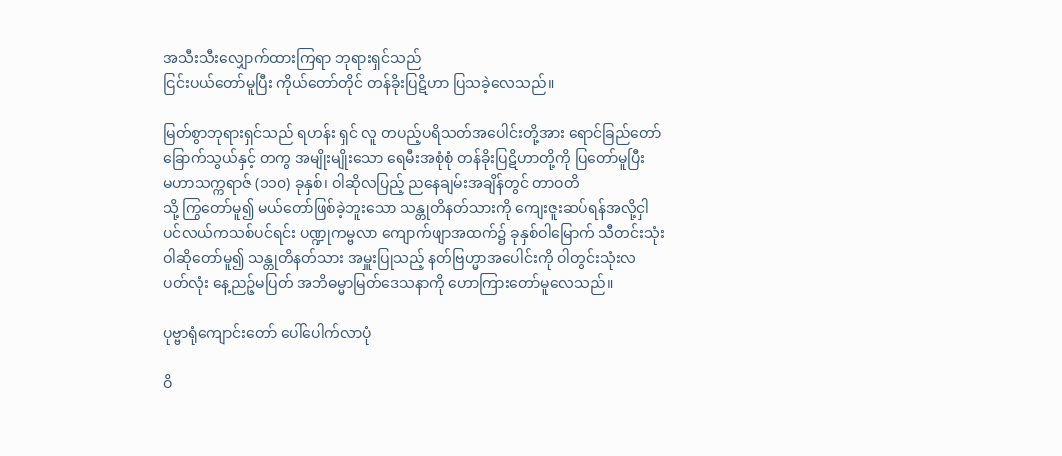အသီးသီးလျှောက်ထားကြရာ ဘုရားရှင်သည်
ငြင်းပယ်တော်မူပြီး ကိုယ်တော်တိုင် တန်ခိုးပြဋိဟာ ပြသခဲ့လေသည်။

မြတ်စွာဘုရားရှင်သည် ရဟန်း ရှင် လူ တပည့်ပရိသတ်အပေါင်းတို့အား ရောင်ခြည်တော်
ခြောက်သွယ်နှင့် တကွ အမျိုးမျိုးသော ရေမီးအစုံစုံ တန်ခိုးပြဋိဟာတို့ကို ပြတော်မူပြီး
မဟာသက္ကရာဇ် (၁၁၀) ခုနှစ်၊ ဝါဆိုလပြည့် ညနေချမ်းအချိန်တွင် တာဝတိ
သို့ ကြွတော်မူ၍ မယ်တော်ဖြစ်ခဲ့ဘူးသော သန္တုတိနတ်သားကို ကျေးဇူးဆပ်ရန်အလို့ငှါ
ပင်လယ်ကသစ်ပင်ရင်း ပဏ္ဍုကမ္ဗလာ ကျောက်ဖျာအထက်၌ ခုနှစ်ဝါမြောက် သီတင်းသုံး
ဝါဆိုတော်မူ၍ သန္တုတိနတ်သား အမှူးပြုသည့် နတ်ဗြဟ္မာအပေါင်းကို ဝါတွင်းသုံးလ
ပတ်လုံး နေ့ညဉ့်မပြတ် အဘိဓမ္မာမြတ်ဒေသနာကို ဟောကြားတော်မူလေသည်။

ပုဗ္ဗာရုံကျောင်းတော် ပေါ်ပေါက်လာပုံ

ဝိ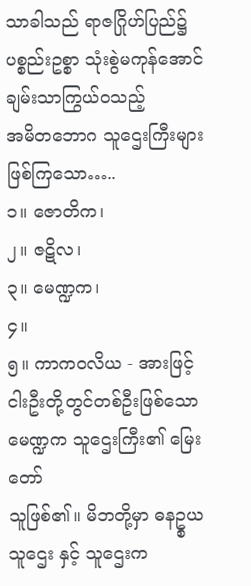သာခါသည် ရာဇဂြိုဟ်ပြည်၌ ပစ္စည်းဥစ္စာ သုံးစွဲမကုန်အောင် ချမ်းသာကြွယ်ဝသည့်
အမိတဘောဂ သူဌေးကြီးများဖြစ်ကြသော…..
၁။ ဇောတိက၊
၂။ ဇဋိလ၊
၃။ မေဏ္ဍက၊
၄။
၅။ ကာကဝလိယ - အားဖြင့် ငါးဦးတို့တွင်တစ်ဦးဖြစ်သော မေဏ္ဍက သူဌေးကြီး၏ မြေးတော်
သူဖြစ်၏။ မိဘတို့မှာ ဓနဥ္စယသူဌေး နှင့် သူဌေးက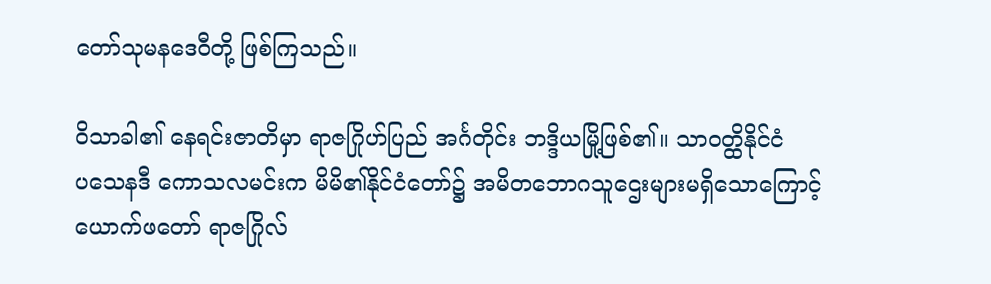တော်သုမနဒေဝီတို့ ဖြစ်ကြသည်။

ဝိသာခါ၏ နေရင်းဇာတိမှာ ရာဇဂြိုဟ်ပြည် အင်္ဂတိုင်း ဘဒ္ဒိယမြို့ဖြစ်၏။ သာဝတ္ထိနိုင်ငံ
ပသေနဒီ ကောသလမင်းက မိမိ၏နိုင်ငံတော်၌ အမိတဘောဂသူဌေးများမရှိသောကြောင့်
ယောက်ဖတော် ရာဇဂြိုလ်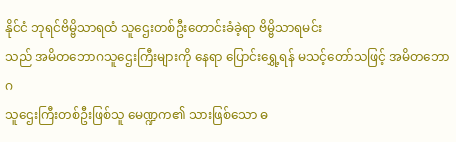နိုင်ငံ ဘုရင်ဗိမ္ဗိသာရထံ သူဌေးတစ်ဦးတောင်းခံခဲ့ရာ ဗိမ္ဗိသာရမင်း
သည် အမိတဘောဂသူဌေးကြီးများကို နေရာ ပြောင်းရွှေ့ရန် မသင့်တော်သဖြင့် အမိတဘောဂ
သူဌေးကြီးတစ်ဦးဖြစ်သူ မေဏ္ဍက၏ သားဖြစ်သော ဓ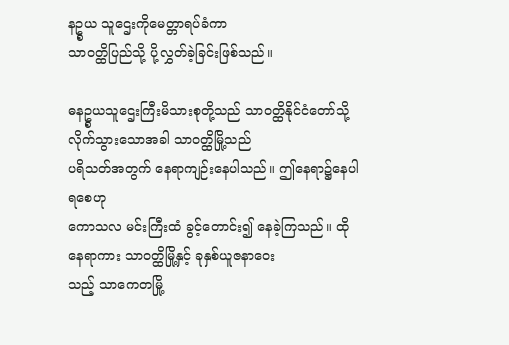နဥ္စယ သူဌေးကိုမေတ္တာရပ်ခံကာ
သာဝတ္ထိပြည်သို့ ပို့လွှတ်ခဲ့ခြင်းဖြစ်သည်။

ဓနဥ္စယသူဌေးကြီးမိသားစုတို့သည် သာဝတ္ထိနိုင်ငံတော်သို့ လိုက်သွားသောအခါ သာဝတ္ထိမြို့သည်
ပရိသတ်အတွက် နေရာကျဉ်းနေပါသည်။ ဤနေရာ၌နေပါရစေဟု
ကောသလ မင်းကြီးထံ ခွင့်တောင်း၍ နေခဲ့ကြသည်။ ထိုနေရာကား သာဝတ္ထိမြို့နှင့် ခုနှစ်ယူဇနာဝေး
သည့် သာကေတမြို့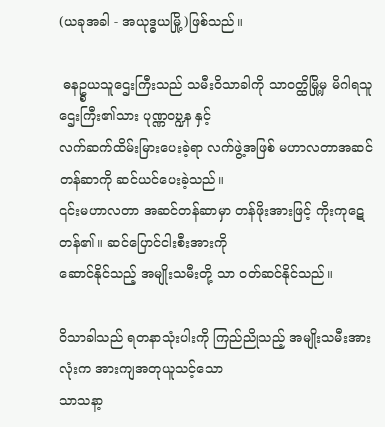(ယခုအခါ - အယုဒ္ဓယမြို့)ဖြစ်သည်။

 ဓနဥ္စယသူဌေးကြီးသည် သမီးဝိသာခါကို သာဝတ္ထိမြို့မှ မိဂါရသူဌေးကြီး၏သား ပုဏ္ဏဝဎ္ဍန နှင့်
လက်ဆက်ထိမ်းမြားပေးခဲ့ရာ လက်ဖွဲ့အဖြစ် မဟာလတာအဆင်တန်ဆာကို ဆင်ယင်ပေးခဲ့သည်။
၎င်းမဟာလတာ အဆင်တန်ဆာမှာ တန်ဖိုးအားဖြင့် ကိုးကုဋေတန်၏။ ဆင်ပြောင်ငါးစီးအားကို
ဆောင်နိုင်သည့် အမျိုးသမီးတို့ သာ ဝတ်ဆင်နိုင်သည်။

ဝိသာခါသည် ရတနာသုံးပါးကို ကြည်ညိုသည့် အမျိုးသမီးအားလုံးက အားကျအတုယူသင့်သော
သာသနာ့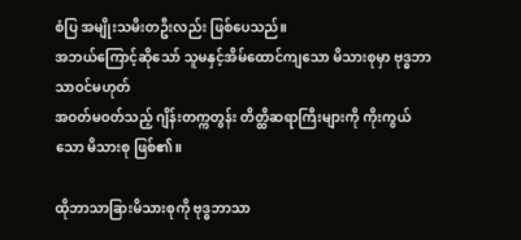စံပြ အမျိုးသမီးတဦးလည်း ဖြစ်ပေသည်။
အဘယ်ကြောင့်ဆိုသော် သူမနှင့်အိမ်ထောင်ကျသော မိသားစုမှာ ဗုဒ္ဓဘာသာဝင်မဟုတ်
အဝတ်မဝတ်သည့် ဂျိန်းတက္ကတွန်း တိတ္ထိဆရာကြီးများကို ကိုးကွယ်သော မိသားစု ဖြစ်၏။

ထိုဘာသာခြားမိသားစုကို ဗုဒ္ဓဘာသာ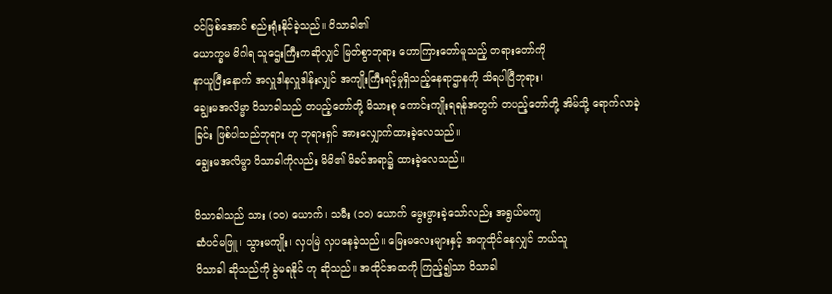ဝင်ဖြစ်အောင် စည်းရုံးနိုင်ခဲ့သည်။ ဝိသာခါ၏
ယောက္ခမ မိဂါရ သူဌေးကြီးကဆိုလျှင် မြတ်စွာဘုရား ဟောကြားတော်မူသည့် တရားတော်ကို
နာယူပြီးနောက် အလှူဒါနလှူဒါန်းလျှင် အကျိုးကြီးရင့်မှုရှိသည့်နေရာဌာနကို သိရပါပြီဘုရား၊
ချွေးမအလိမ္မာ ဝိသာခါသည် တပည့်တော်တို့ မိသားစု ကောင်းကျိုးရရန်အတွက် တပည့်တော်တို့ အိမ်သို့ ရောက်လာခဲ့ခြင်း ဖြစ်ပါသည်ဘုရား ဟု ဘုရားရှင် အားလျှောက်ထားခဲ့လေသည်။
ချွေးမအလိမ္မာ ဝိသာခါကိုလည်း မိမိ၏ မိခင်အရာ၌ ထားခဲ့လေသည်။

ဝိသာခါသည် သား (၁၀) ယောက်၊ သမီး (၁၀) ယောက် မွေးဖွားခဲ့သော်လည်း အရွယ်မကျ
ဆံပင်မဖြူ၊ သွားမကျိုး၊ လှပမြဲ လှပနေခဲ့သည်။ မြေးမလေးများနှင့် အတူထိုင်နေလျှင် ဘယ်သူ
ဝိသာခါ ဆိုသည်ကို ခွဲမရနိုင် ဟု ဆိုသည်။ အထိုင်အထကို ကြည့်၍သာ ဝိသာခါ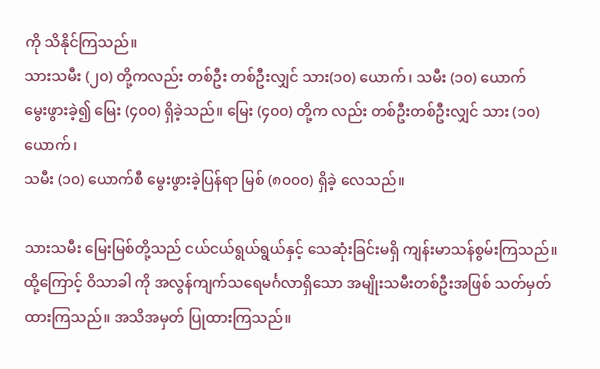ကို သိနိုင်ကြသည်။
သားသမီး (၂၀) တို့ကလည်း တစ်ဦး တစ်ဦးလျှင် သား(၁၀) ယောက်၊ သမီး (၁၀) ယောက်
မွေးဖွားခဲ့၍ မြေး (၄၀၀) ရှိခဲ့သည်။ မြေး (၄၀၀) တို့က လည်း တစ်ဦးတစ်ဦးလျှင် သား (၁၀) ယောက်၊
သမီး (၁၀) ယောက်စီ မွေးဖွားခဲ့ပြန်ရာ မြစ် (၈၀၀၀) ရှိခဲ့ လေသည်။

သားသမီး မြေးမြစ်တို့သည် ငယ်ငယ်ရွယ်ရွယ်နှင့် သေဆုံးခြင်းမရှိ ကျန်းမာသန်စွမ်းကြသည်။
ထို့ကြောင့် ဝိသာခါ ကို အလွန်ကျက်သရေမင်္ဂလာရှိသော အမျိုးသမီးတစ်ဦးအဖြစ် သတ်မှတ်
ထားကြသည်။ အသိအမှတ် ပြုထားကြသည်။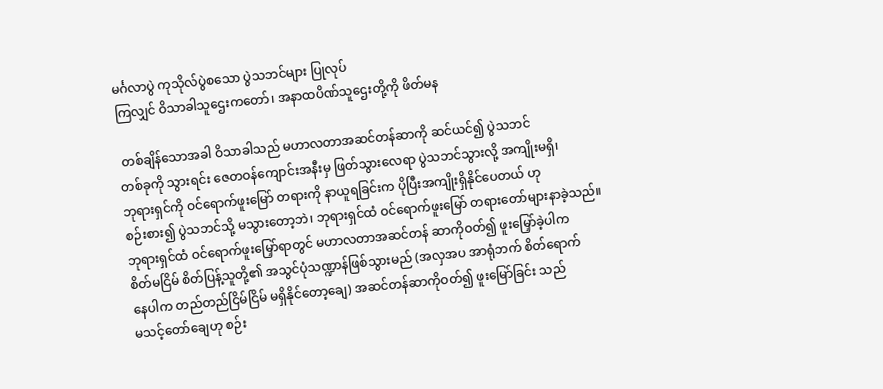မင်္ဂလာပွဲ ကုသိုလ်ပွဲစသော ပွဲသဘင်များ ပြုလုပ်
ကြလျှင် ဝိသာခါသူဌေးကတော်၊ အနာထပိဏ်သူဌေးတို့ကို ဖိတ်မန

 တစ်ချိန်သောအခါ ဝိသာခါသည် မဟာလတာအဆင်တန်ဆာကို ဆင်ယင်၍ ပွဲသဘင်
တစ်ခုကို သွားရင်း ဇေတဝန်ကျောင်းအနီးမှ ဖြတ်သွားလေရာ ပွဲသဘင်သွားလို့ အကျိုးမရှိ၊
ဘုရားရှင်ကို ဝင်ရောက်ဖူးမြော် တရားကို နာယူရခြင်းက ပိုပြီးအကျိုးရှိနိုင်ပေတယ် ဟု
စဉ်းစား၍ ပွဲသဘင်သို့ မသွားတော့ဘဲ၊ ဘုရားရှင်ထံ ဝင်ရောက်ဖူးမြော် တရားတော်များနာခဲ့သည်။
ဘုရားရှင်ထံ ဝင်ရောက်ဖူးမြှော်ရာတွင် မဟာလတာအဆင်တန် ဆာကိုဝတ်၍ ဖူးမြှော်ခဲ့ပါက
စိတ်မငြိမ် စိတ်ပြန့်သူတို့၏ အသွင်ပုံသဏ္ဍာန်ဖြစ်သွားမည် (အလှအပ အာရုံဘက် စိတ်ရောက်
နေပါက တည်တည်ငြိမ်ငြိမ် မရှိနိုင်တော့ချေ) အဆင်တန်ဆာကိုဝတ်၍ ဖူးမြော်ခြင်း သည်
မသင့်တော်ချေဟု စဉ်း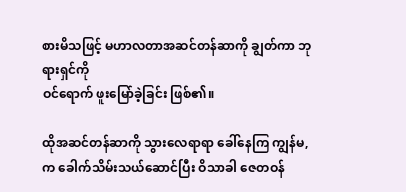စားမိသဖြင့် မဟာလတာအဆင်တန်ဆာကို ချွတ်ကာ ဘုရားရှင်ကို
ဝင်ရောက် ဖူးမြော်ခဲ့ခြင်း ဖြစ်၏။

ထိုအဆင်တန်ဆာကို သွားလေရာရာ ခေါ်နေကြ ကျွန်မ, က ခေါက်သိမ်းသယ်ဆောင်ပြီး ဝိသာခါ ဇေတဝန်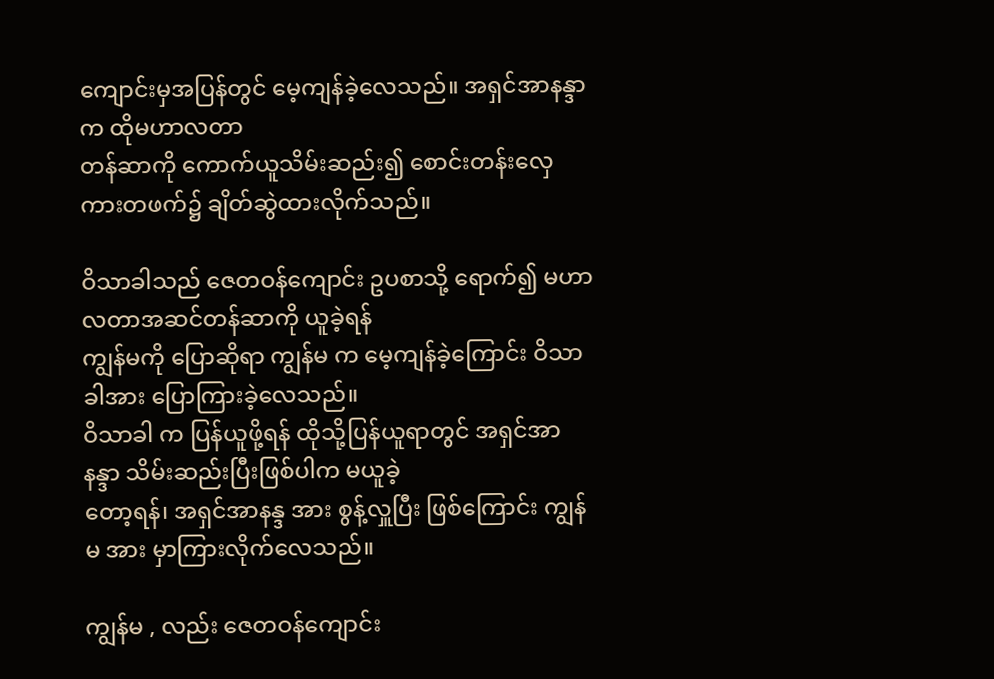ကျောင်းမှအပြန်တွင် မေ့ကျန်ခဲ့လေသည်။ အရှင်အာနန္ဒာက ထိုမဟာလတာ
တန်ဆာကို ကောက်ယူသိမ်းဆည်း၍ စောင်းတန်းလှေကားတဖက်၌ ချိတ်ဆွဲထားလိုက်သည်။

ဝိသာခါသည် ဇေတဝန်ကျောင်း ဥပစာသို့ ရောက်၍ မဟာလတာအဆင်တန်ဆာကို ယူခဲ့ရန်
ကျွန်မကို ပြောဆိုရာ ကျွန်မ က မေ့ကျန်ခဲ့ကြောင်း ဝိသာခါအား ပြောကြားခဲ့လေသည်။
ဝိသာခါ က ပြန်ယူဖို့ရန် ထိုသို့ပြန်ယူရာတွင် အရှင်အာနန္ဒာ သိမ်းဆည်းပြီးဖြစ်ပါက မယူခဲ့
တော့ရန်၊ အရှင်အာနန္ဒ အား စွန့်လှူပြီး ဖြစ်ကြောင်း ကျွန်မ အား မှာကြားလိုက်လေသည်။

ကျွန်မ , လည်း ဇေတဝန်ကျောင်း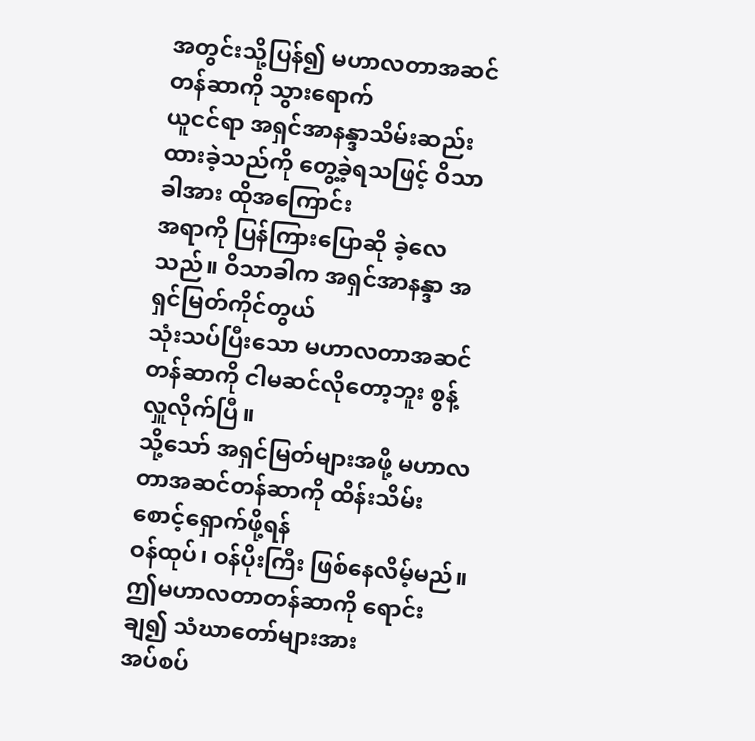အတွင်းသို့ပြန်၍ မဟာလတာအဆင်တန်ဆာကို သွားရောက်
ယူငင်ရာ အရှင်အာနန္ဒာသိမ်းဆည်းထားခဲ့သည်ကို တွေ့ခဲ့ရသဖြင့် ဝိသာခါအား ထိုအကြောင်း
အရာကို ပြန်ကြားပြောဆို ခဲ့လေသည်။ ဝိသာခါက အရှင်အာနန္ဒာ အရှင်မြတ်ကိုင်တွယ်
သုံးသပ်ပြီးသော မဟာလတာအဆင်တန်ဆာကို ငါမဆင်လိုတော့ဘူး စွန့်လှူလိုက်ပြီ။
သို့သော် အရှင်မြတ်များအဖို့ မဟာလတာအဆင်တန်ဆာကို ထိန်းသိမ်းစောင့်ရှောက်ဖို့ရန်
ဝန်ထုပ်၊ ဝန်ပိုးကြီး ဖြစ်နေလိမ့်မည်။ ဤမဟာလတာတန်ဆာကို ရောင်းချ၍ သံဃာတော်များအား
အပ်စပ်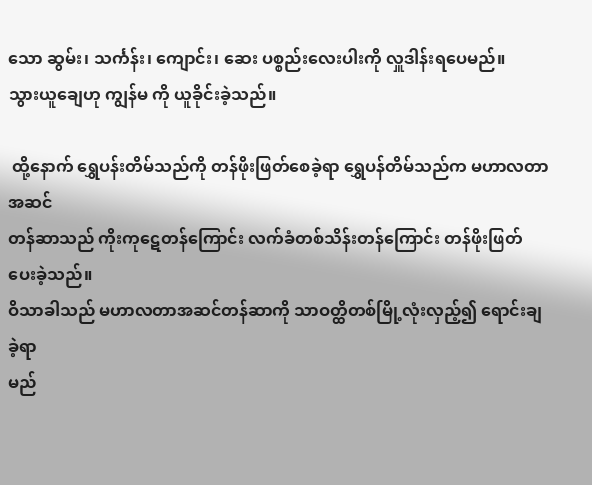သော ဆွမ်း၊ သင်္ကန်း၊ ကျောင်း၊ ဆေး ပစ္စည်းလေးပါးကို လှူဒါန်းရပေမည်။
သွားယူချေဟု ကျွန်မ ကို ယူခိုင်းခဲ့သည်။

 ထို့နောက် ရွှေပန်းတိမ်သည်ကို တန်ဖိုးဖြတ်စေခဲ့ရာ ရွှေပန်တိမ်သည်က မဟာလတာအဆင်
တန်ဆာသည် ကိုးကုဋေတန်ကြောင်း လက်ခံတစ်သိန်းတန်ကြောင်း တန်ဖိုးဖြတ်ပေးခဲ့သည်။
ဝိသာခါသည် မဟာလတာအဆင်တန်ဆာကို သာဝတ္ထိတစ်မြို့လုံးလှည့်၍ ရောင်းချခဲ့ရာ
မည်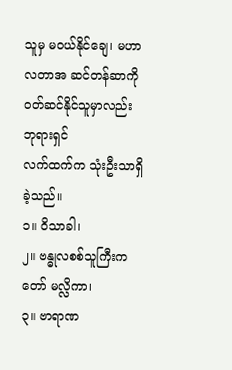သူမှ မဝယ်နိုင်ချေ၊ မဟာလတာအ ဆင်တန်ဆာကို ဝတ်ဆင်နိုင်သူမှာလည်း ဘုရားရှင်
လက်ထက်က သုံးဦးသာရှိခဲ့သည်။
၁။ ဝိသာခါ၊
၂။ ဗန္ဓုလစစ်သူကြီးကတော် မလ္လိကာ၊
၃။ ဗာရာဏ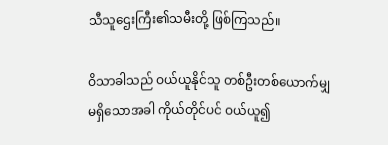သီသူဌေးကြီး၏သမီးတို့ ဖြစ်ကြသည်။

ဝိသာခါသည် ဝယ်ယူနိုင်သူ တစ်ဦးတစ်ယောက်မျှ မရှိသောအခါ ကိုယ်တိုင်ပင် ဝယ်ယူ၍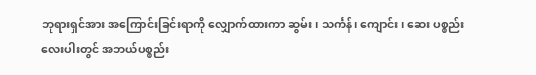ဘုရားရှင်အား အကြောင်းခြင်းရာကို လျှောက်ထားကာ ဆွမ်း၊ သင်္ကန်၊ ကျောင်း၊ ဆေး ပစ္စည်း
လေးပါးတွင် အဘယ်ပစ္စည်း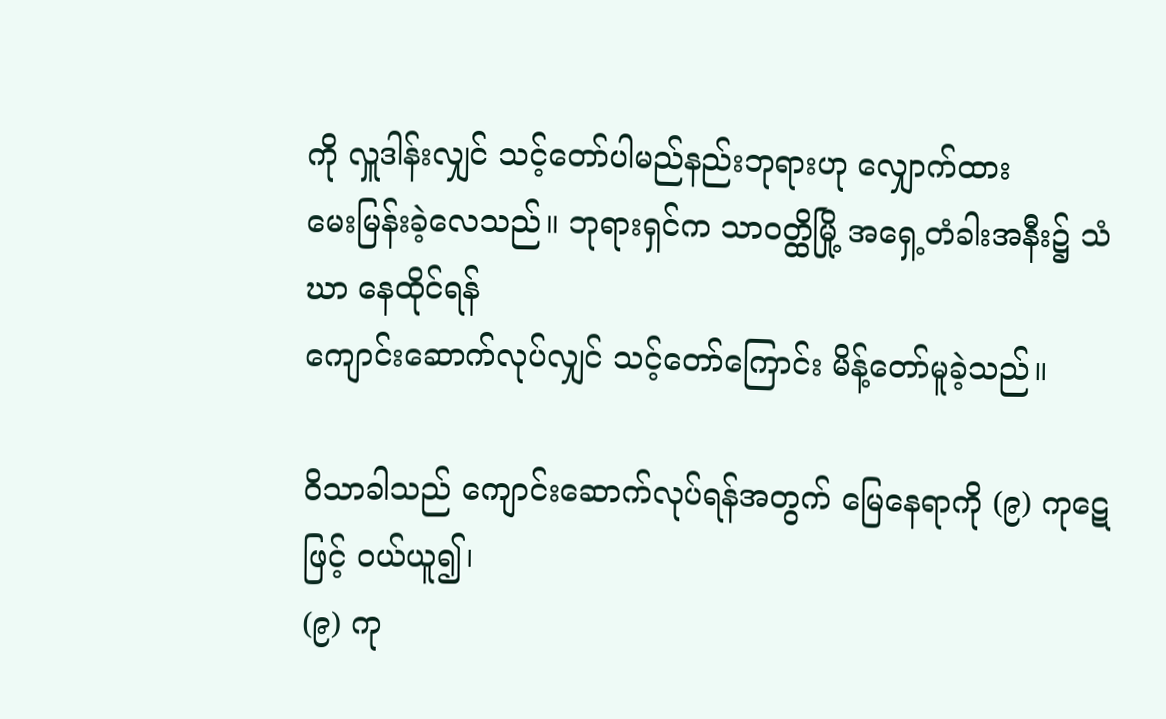ကို လှူဒါန်းလျှင် သင့်တော်ပါမည်နည်းဘုရားဟု လျှောက်ထား
မေးမြန်းခဲ့လေသည်။ ဘုရားရှင်က သာဝတ္ထိမြို့ အရှေ့တံခါးအနီး၌ သံဃာ နေထိုင်ရန်
ကျောင်းဆောက်လုပ်လျှင် သင့်တော်ကြောင်း မိန့်တော်မူခဲ့သည်။

ဝိသာခါသည် ကျောင်းဆောက်လုပ်ရန်အတွက် မြေနေရာကို (၉) ကုဋေဖြင့် ဝယ်ယူ၍၊
(၉) ကု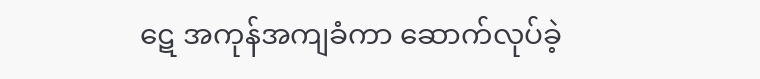ဋေ အကုန်အကျခံကာ ဆောက်လုပ်ခဲ့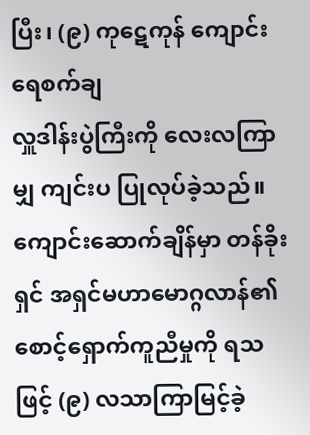ပြီး၊ (၉) ကုဋေကုန် ကျောင်းရေစက်ချ
လှူဒါန်းပွဲကြီးကို လေးလကြာမျှ ကျင်းပ ပြုလုပ်ခဲ့သည်။ ကျောင်းဆောက်ချိန်မှာ တန်ခိုးရှင် အရှင်မဟာမောဂ္ဂလာန်၏ စောင့်ရှောက်ကူညီမှုကို ရသဖြင့် (၉) လသာကြာမြင့်ခဲ့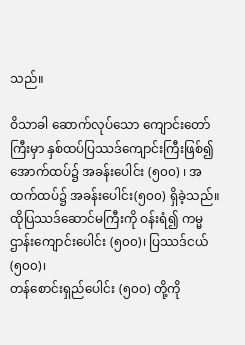သည်။

ဝိသာခါ ဆောက်လုပ်သော ကျောင်းတော်ကြီးမှာ နှစ်ထပ်ပြဿဒ်ကျောင်းကြီးဖြစ်၍
အောက်ထပ်၌ အခန်းပေါင်း (၅၀၀) ၊ အထက်ထပ်၌ အခန်းပေါင်း(၅၀၀) ရှိခဲ့သည်။
ထိုပြဿဒ်ဆောင်မကြီးကို ဝန်းရံ၍ ကမ္မဌာန်းကျောင်းပေါင်း (၅၀၀)၊ ပြဿဒ်ငယ် (၅၀၀)၊
တန်စောင်းရှည်ပေါင်း (၅၀၀) တို့ကို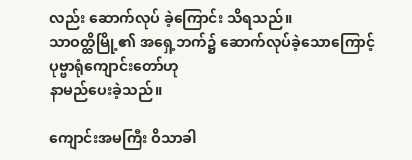လည်း ဆောက်လုပ် ခဲ့ကြောင်း သိရသည်။
သာဝတ္ထိမြို့၏ အရှေ့ဘက်၌ ဆောက်လုပ်ခဲ့သောကြောင့် ပုဗ္ဗာရုံကျောင်းတော်ဟု
နာမည်ပေးခဲ့သည်။

ကျောင်းအမကြီး ဝိသာခါ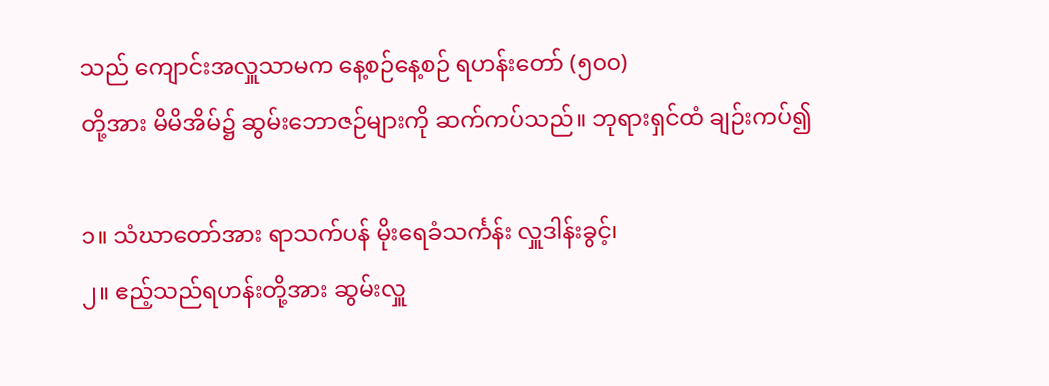သည် ကျောင်းအလှူသာမက နေ့စဉ်နေ့စဉ် ရဟန်းတော် (၅၀၀)
တို့အား မိမိအိမ်၌ ဆွမ်းဘောဇဉ်များကို ဆက်ကပ်သည်။ ဘုရားရှင်ထံ ချဉ်းကပ်၍

၁။ သံဃာတော်အား ရာသက်ပန် မိုးရေခံသင်္ကန်း လှူဒါန်းခွင့်၊
၂။ ဧည့်သည်ရဟန်းတို့အား ဆွမ်းလှူ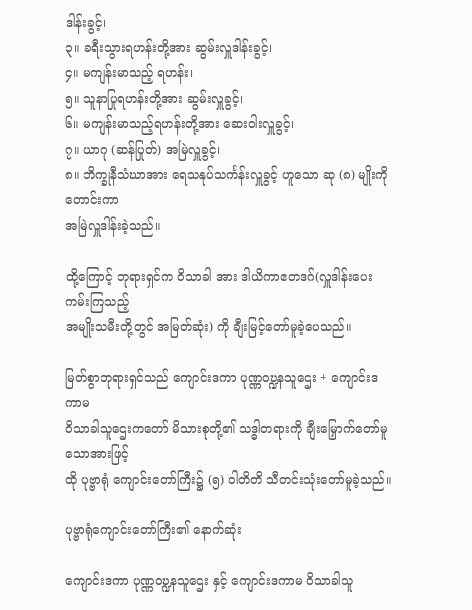ဒါန်းခွင့်၊
၃။ ခရီးသွားရဟန်းတို့အား ဆွမ်းလှူဒါန်းခွင့်၊
၄။ မကျန်းမာသည့် ရဟန်း၊
၅။ သူနာပြုရဟန်းတို့အား ဆွမ်းလှူခွင့်၊
၆။ မကျန်းမာသည့်ရဟန်းတို့အား ဆေးဝါးလှူခွင့်၊
၇။ ယာဂု (ဆန်ပြုတ်) အမြဲလှူခွင့်၊
၈။ ဘိက္ခုနီသံဃာအား ရေသနုပ်သင်္ကန်းလှူခွင့် ဟူသော ဆု (၈) မျိုးကိုတောင်းကာ
အမြဲလှူဒါန်းခဲ့သည်။

ထို့ကြောင့် ဘုရားရှင်က ဝိသာခါ အား ဒါယိကာဧတဒဂ်(လှူဒါန်းပေးကမ်းကြသည့်
အမျိုးသမီးတို့တွင် အမြတ်ဆုံး) ကို ချီးမြင့်တော်မူခဲ့ပေသည်။

မြတ်စွာဘုရားရှင်သည် ကျောင်းဒကာ ပုဏ္ဏဝဎ္ဍနသူဌေး + ကျောင်းဒကာမ
ဝိသာခါသူဌေးကတော် မိသားစုတို့၏ သဒ္ဓါတရားကို ချီးမြှောက်တော်မူသောအားဖြင့်
ထို ပုဗ္ဗာရုံ ကျောင်းတော်ကြီး၌ (၅) ဝါတိတိ သီတင်းသုံးတော်မူခဲ့သည်။

ပုဗ္ဗာရုံကျောင်းတော်ကြီး၏ နောက်ဆုံး

ကျောင်းဒကာ ပုဏ္ဏဝဎ္ဍနသူဌေး နှင့် ကျောင်းဒကာမ ဝိသာခါသူ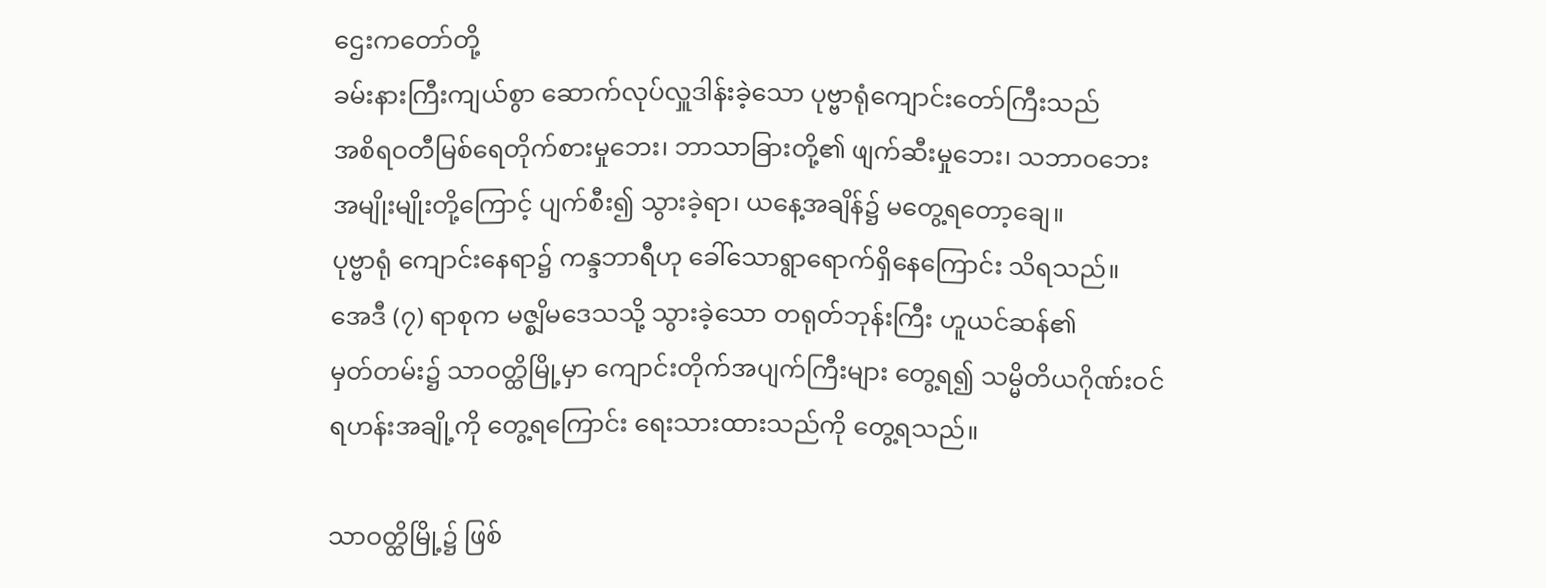ဌေးကတော်တို့
ခမ်းနားကြီးကျယ်စွာ ဆောက်လုပ်လှူဒါန်းခဲ့သော ပုဗ္ဗာရုံကျောင်းတော်ကြီးသည်
အစိရဝတီမြစ်ရေတိုက်စားမှုဘေး၊ ဘာသာခြားတို့၏ ဖျက်ဆီးမှုဘေး၊ သဘာဝဘေး
အမျိုးမျိုးတို့ကြောင့် ပျက်စီး၍ သွားခဲ့ရာ၊ ယနေ့အချိန်၌ မတွေ့ရတော့ချေ။
ပုဗ္ဗာရုံ ကျောင်းနေရာ၌ ကန္ဒဘာရီဟု ခေါ်သောရွာရောက်ရှိနေကြောင်း သိရသည်။
အေဒီ (၇) ရာစုက မဇ္စျိမဒေသသို့ သွားခဲ့သော တရုတ်ဘုန်းကြီး ဟူယင်ဆန်၏
မှတ်တမ်း၌ သာဝတ္ထိမြို့မှာ ကျောင်းတိုက်အပျက်ကြီးများ တွေ့ရ၍ သမ္မိတိယဂိုဏ်းဝင်
ရဟန်းအချို့ကို တွေ့ရကြောင်း ရေးသားထားသည်ကို တွေ့ရသည်။

သာဝတ္ထိမြို့၌ ဖြစ်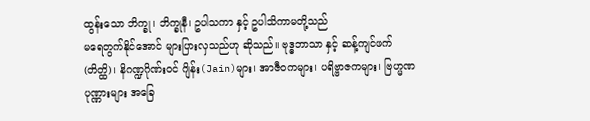ထွန်းသော ဘိက္ခု၊ ဘိက္ခုနီ၊ ဥပါသကာ နှင့် ဥပါသိကာမတို့သည်
မရေတွက်နိုင်အောင် များပြားလှသည်ဟု ဆိုသည်။ ဗုဒ္ဓဘာသာ နှင့် ဆန့်ကျင်ဖက်
(တိတ္ထိ)၊ နိဂဏ္ဍဂိုဏ်းဝင် ဂျိန်း(Jain)များ၊ အာဇီဝကများ၊ ပရိဗ္ဗာဇကများ၊ ဗြဟ္မဏ
ပုဏ္ဏားများ အခြေ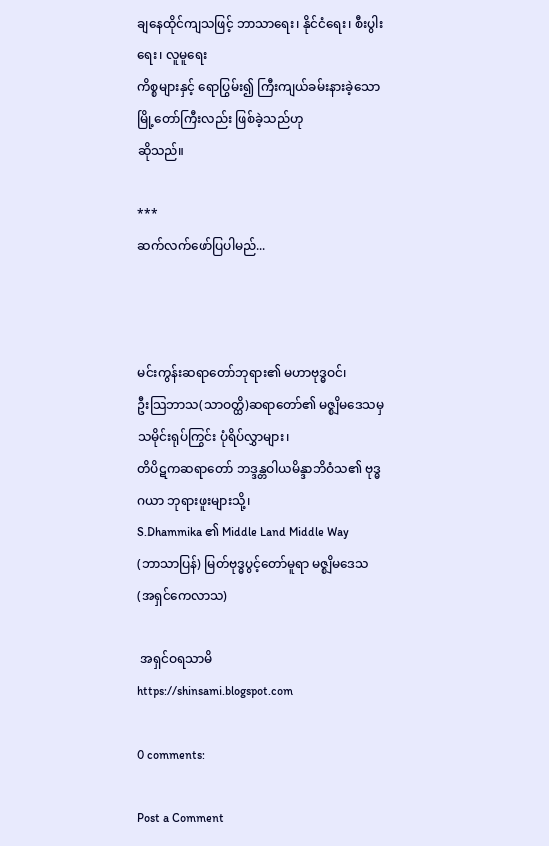ချနေထိုင်ကျသဖြင့် ဘာသာရေး၊ နိုင်ငံရေး၊ စီးပွါးရေး၊ လူမူရေး
ကိစ္စများနှင့် ရောပြွမ်း၍ ကြီးကျယ်ခမ်းနားခဲ့သော မြို့တော်ကြီးလည်း ဖြစ်ခဲ့သည်ဟု
ဆိုသည်။

***
ဆက်လက်ဖော်ပြပါမည်...



မင်းကွန်းဆရာတော်ဘုရား၏ မဟာဗုဒ္ဓဝင်၊
ဦးသြဘာသ(သာဝတ္ထိ)ဆရာတော်၏ မဇ္စျိမဒေသမှ သမိုင်းရုပ်ကြွင်း ပုံရိပ်လွှာများ၊
တိပိဋကဆရာတော် ဘဒ္ဒန္တဝါယမိန္ဒာဘိဝံသ၏ ဗုဒ္ဓဂယာ ဘုရားဖူးများသို့၊
S.Dhammika ၏ Middle Land Middle Way
(ဘာသာပြန်) မြတ်ဗုဒ္ဓပွင့်တော်မူရာ မဇ္စျိမဒေသ (အရှင်ကေလာသ)

 အရှင်ဝရသာမိ
https://shinsami.blogspot.com

0 comments:

Post a Comment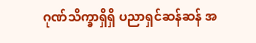ဂုဏ်သိက္ခာရှိရှိ ပညာရှင်ဆန်ဆန် အ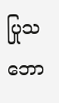ပြုသဘော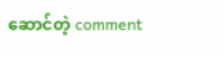ဆောင်တဲ့ comment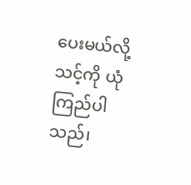ပေးမယ်လို့
သင့်ကို ယုံကြည်ပါသည်၊